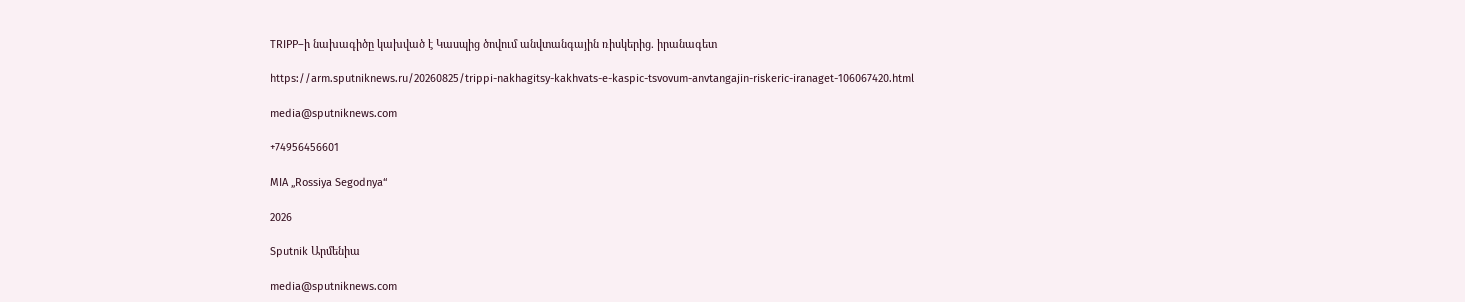TRIPP–ի նախագիծը կախված է Կասպից ծովում անվտանգային ռիսկերից. իրանագետ

https://arm.sputniknews.ru/20260825/trippi-nakhagitsy-kakhvats-e-kaspic-tsvovum-anvtangajin-riskeric-iranaget-106067420.html

media@sputniknews.com

+74956456601

MIA „Rossiya Segodnya“

2026

Sputnik Արմենիա

media@sputniknews.com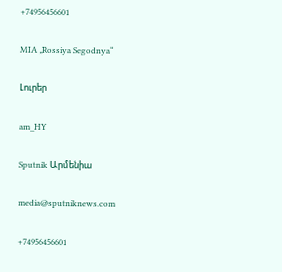+74956456601

MIA „Rossiya Segodnya“

Լուրեր

am_HY

Sputnik Արմենիա

media@sputniknews.com

+74956456601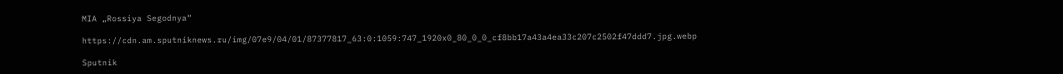MIA „Rossiya Segodnya“

https://cdn.am.sputniknews.ru/img/07e9/04/01/87377817_63:0:1059:747_1920x0_80_0_0_cf8bb17a43a4ea33c207c2502f47ddd7.jpg.webp

Sputnik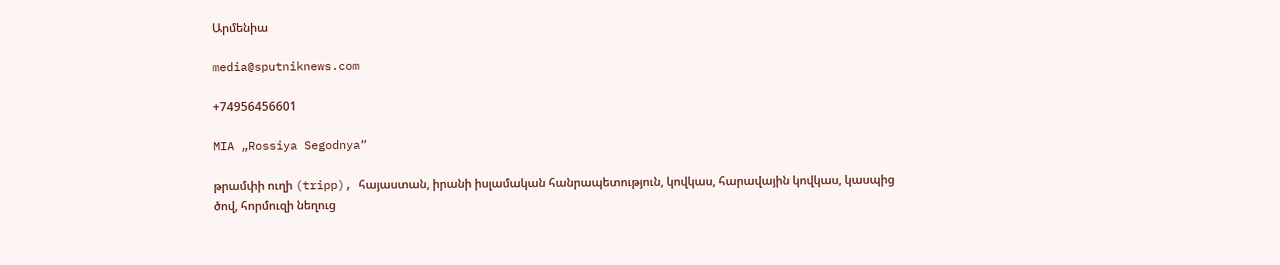Արմենիա

media@sputniknews.com

+74956456601

MIA „Rossiya Segodnya“

թրամփի ուղի (tripp), հայաստան, իրանի իսլամական հանրապետություն, կովկաս, հարավային կովկաս, կասպից ծով, հորմուզի նեղուց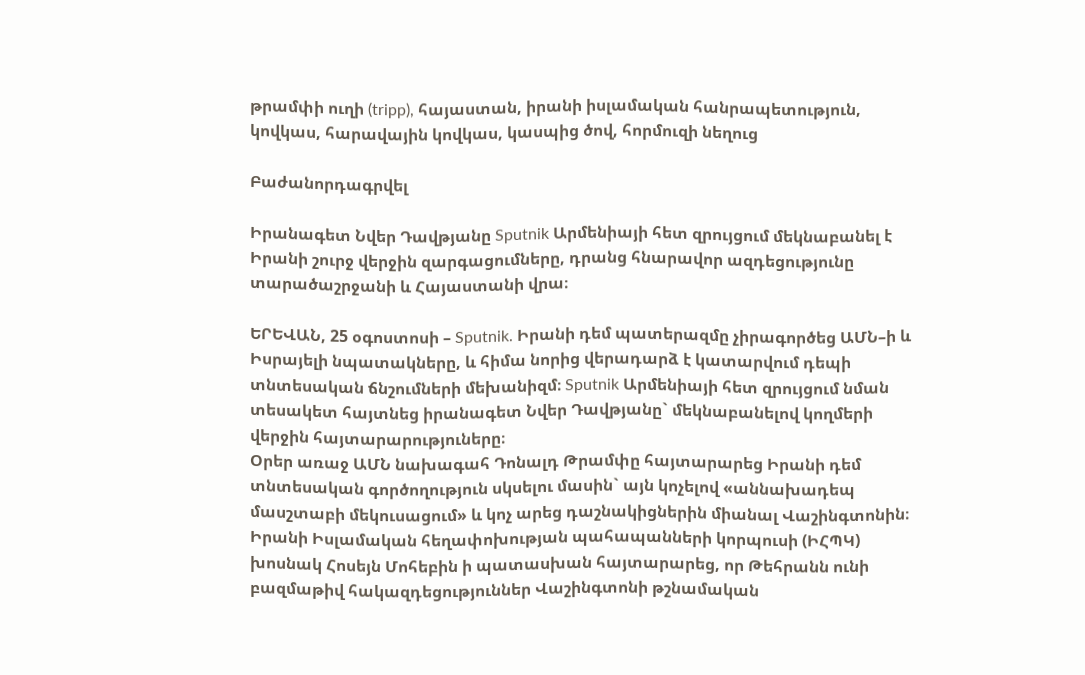թրամփի ուղի (tripp), հայաստան, իրանի իսլամական հանրապետություն, կովկաս, հարավային կովկաս, կասպից ծով, հորմուզի նեղուց

Բաժանորդագրվել

Իրանագետ Նվեր Դավթյանը Sputnik Արմենիայի հետ զրույցում մեկնաբանել է Իրանի շուրջ վերջին զարգացումները, դրանց հնարավոր ազդեցությունը տարածաշրջանի և Հայաստանի վրա։

ԵՐԵՎԱՆ, 25 օգոստոսի – Sputnik. Իրանի դեմ պատերազմը չիրագործեց ԱՄՆ–ի և Իսրայելի նպատակները, և հիմա նորից վերադարձ է կատարվում դեպի տնտեսական ճնշումների մեխանիզմ։ Sputnik Արմենիայի հետ զրույցում նման տեսակետ հայտնեց իրանագետ Նվեր Դավթյանը` մեկնաբանելով կողմերի վերջին հայտարարություները։
Օրեր առաջ ԱՄՆ նախագահ Դոնալդ Թրամփը հայտարարեց Իրանի դեմ տնտեսական գործողություն սկսելու մասին` այն կոչելով «աննախադեպ մասշտաբի մեկուսացում» և կոչ արեց դաշնակիցներին միանալ Վաշինգտոնին։ Իրանի Իսլամական հեղափոխության պահապանների կորպուսի (ԻՀՊԿ) խոսնակ Հոսեյն Մոհեբին ի պատասխան հայտարարեց, որ Թեհրանն ունի բազմաթիվ հակազդեցություններ Վաշինգտոնի թշնամական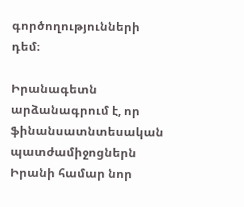գործողությունների դեմ։

Իրանագետն արձանագրում է, որ ֆինանսատնտեսական պատժամիջոցներն Իրանի համար նոր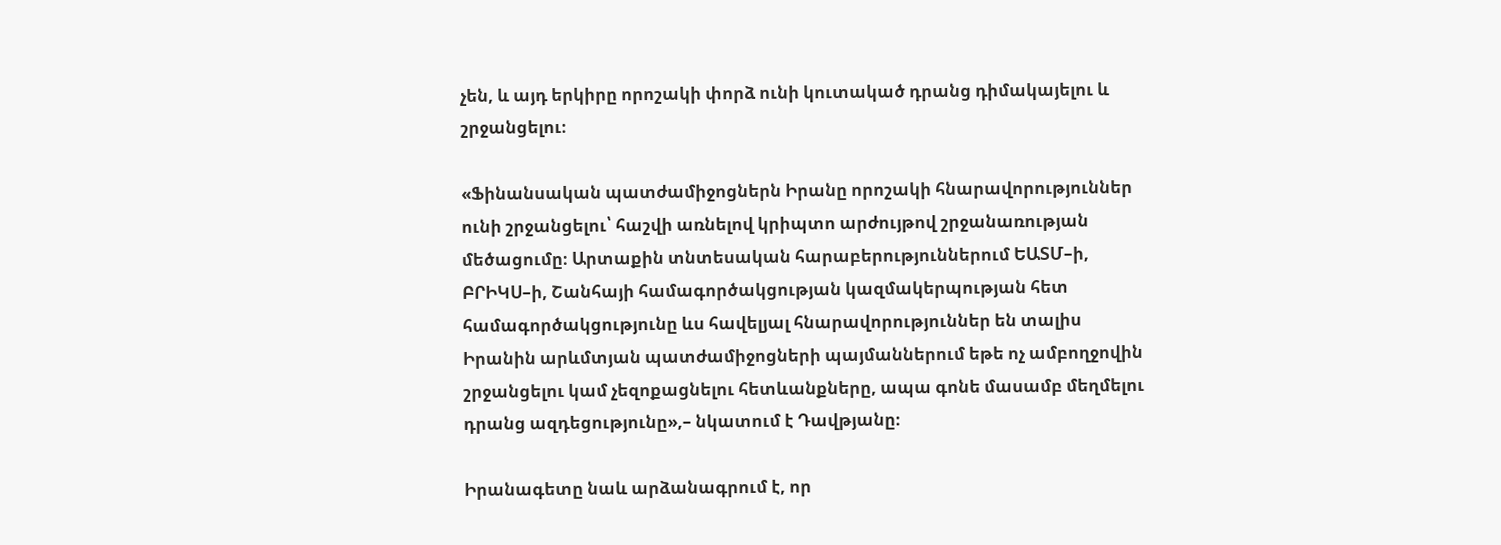չեն, և այդ երկիրը որոշակի փորձ ունի կուտակած դրանց դիմակայելու և շրջանցելու։

«Ֆինանսական պատժամիջոցներն Իրանը որոշակի հնարավորություններ ունի շրջանցելու՝ հաշվի առնելով կրիպտո արժույթով շրջանառության մեծացումը։ Արտաքին տնտեսական հարաբերություններում ԵԱՏՄ–ի, ԲՐԻԿՍ–ի, Շանհայի համագործակցության կազմակերպության հետ համագործակցությունը ևս հավելյալ հնարավորություններ են տալիս Իրանին արևմտյան պատժամիջոցների պայմաններում եթե ոչ ամբողջովին շրջանցելու կամ չեզոքացնելու հետևանքները, ապա գոնե մասամբ մեղմելու դրանց ազդեցությունը»,– նկատում է Դավթյանը։

Իրանագետը նաև արձանագրում է, որ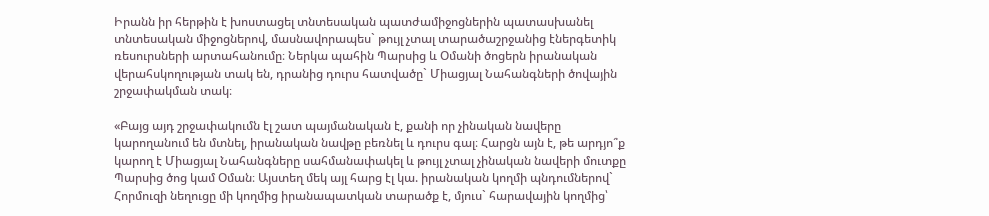Իրանն իր հերթին է խոստացել տնտեսական պատժամիջոցներին պատասխանել տնտեսական միջոցներով, մասնավորապես` թույլ չտալ տարածաշրջանից էներգետիկ ռեսուրսների արտահանումը։ Ներկա պահին Պարսից և Օմանի ծոցերն իրանական վերահսկողության տակ են, դրանից դուրս հատվածը` Միացյալ Նահանգների ծովային շրջափակման տակ։

«Բայց այդ շրջափակումն էլ շատ պայմանական է, քանի որ չինական նավերը կարողանում են մտնել, իրանական նավթը բեռնել և դուրս գալ։ Հարցն այն է, թե արդյո՞ք կարող է Միացյալ Նահանգները սահմանափակել և թույլ չտալ չինական նավերի մուտքը Պարսից ծոց կամ Օման։ Այստեղ մեկ այլ հարց էլ կա. իրանական կողմի պնդումներով` Հորմուզի նեղուցը մի կողմից իրանապատկան տարածք է, մյուս` հարավային կողմից՝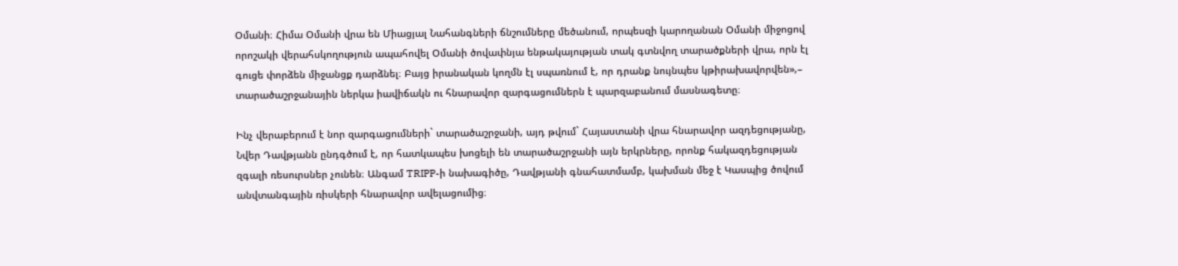Օմանի։ Հիմա Օմանի վրա են Միացյալ Նահանգների ճնշումները մեծանում, որպեսզի կարողանան Օմանի միջոցով որոշակի վերահսկողություն ապահովել Օմանի ծովափնյա ենթակայության տակ գտնվող տարածքների վրա, որն էլ գուցե փորձեն միջանցք դարձնել։ Բայց իրանական կողմն էլ սպառնում է, որ դրանք նույնպես կթիրախավորվեն»,– տարածաշրջանային ներկա իավիճակն ու հնարավոր զարգացումներն է պարզաբանում մասնագետը։

Ինչ վերաբերում է նոր զարգացումների` տարածաշրջանի, այդ թվում` Հայաստանի վրա հնարավոր ազդեցությանը, Նվեր Դավթյանն ընդգծում է, որ հատկապես խոցելի են տարածաշրջանի այն երկրները, որոնք հակազդեցության զգալի ռեսուրսներ չունեն։ Անգամ TRIPP-ի նախագիծը, Դավթյանի գնահատմամբ, կախման մեջ է Կասպից ծովում անվտանգային ռիսկերի հնարավոր ավելացումից։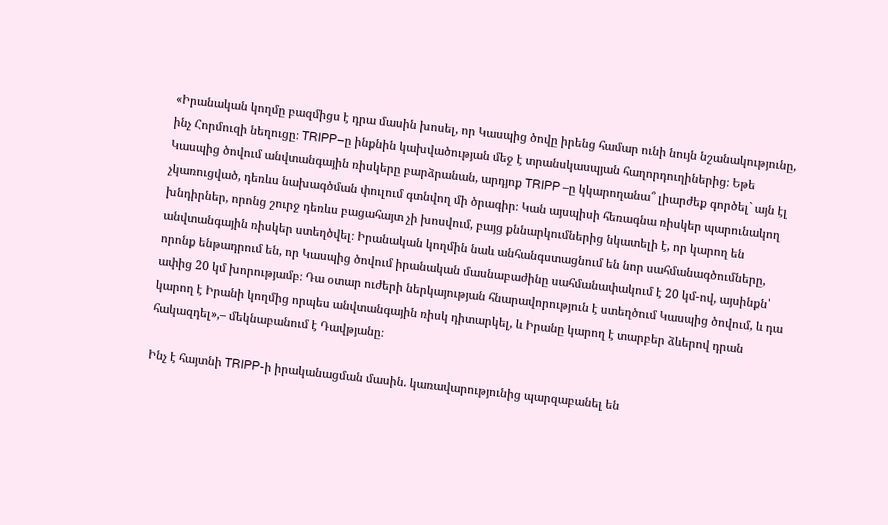«Իրանական կողմը բազմիցս է դրա մասին խոսել, որ Կասպից ծովը իրենց համար ունի նույն նշանակությունը, ինչ Հորմուզի նեղուցը։ TRIPP–ը ինքնին կախվածության մեջ է տրանսկասպյան հաղորդուղիներից։ Եթե Կասպից ծովում անվտանգային ռիսկերը բարձրանան, արդյոք TRIPP –ը կկարողանա՞ լիարժեք գործել` այն էլ չկառուցված, դեռևս նախագծման փուլում գտնվող մի ծրագիր։ Կան այսպիսի հեռագնա ռիսկեր պարունակող խնդիրներ, որոնց շուրջ դեռևս բացահայտ չի խոսվում, բայց քննարկումներից նկատելի է, որ կարող են անվտանգային ռիսկեր ստեղծվել։ Իրանական կողմին նաև անհանգստացնում են նոր սահմանագծումները, որոնք ենթադրում են, որ Կասպից ծովում իրանական մասնաբաժինը սահմանափակում է 20 կմ-ով, այսինքն՝ ափից 20 կմ խորությամբ։ Դա օտար ուժերի ներկայության հնարավորություն է ստեղծում Կասպից ծովում, և դա կարող է Իրանի կողմից որպես անվտանգային ռիսկ դիտարկել, և Իրանը կարող է տարբեր ձևերով դրան հակազդել»,– մեկնաբանում է Դավթյանը։

Ինչ է հայտնի TRIPP-ի իրականացման մասին. կառավարությունից պարզաբանել են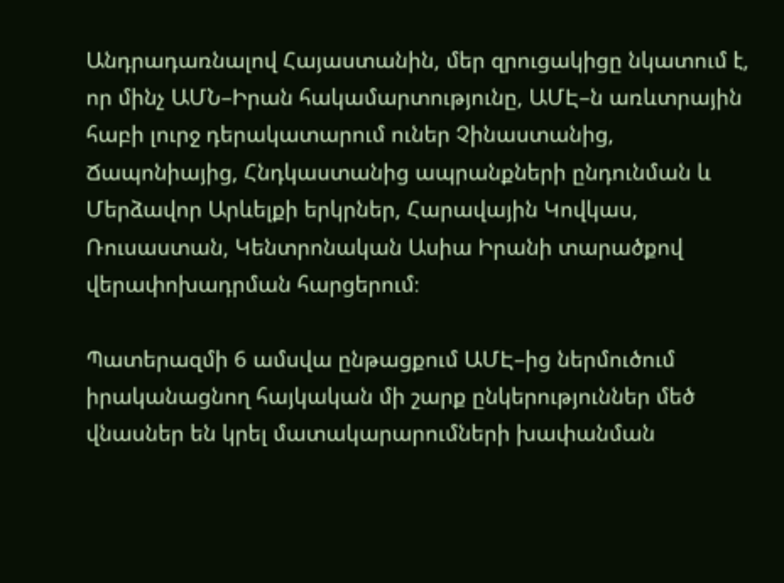Անդրադառնալով Հայաստանին, մեր զրուցակիցը նկատում է, որ մինչ ԱՄՆ–Իրան հակամարտությունը, ԱՄԷ–ն առևտրային հաբի լուրջ դերակատարում ուներ Չինաստանից, Ճապոնիայից, Հնդկաստանից ապրանքների ընդունման և Մերձավոր Արևելքի երկրներ, Հարավային Կովկաս, Ռուսաստան, Կենտրոնական Ասիա Իրանի տարածքով վերափոխադրման հարցերում։

Պատերազմի 6 ամսվա ընթացքում ԱՄԷ–ից ներմուծում իրականացնող հայկական մի շարք ընկերություններ մեծ վնասներ են կրել մատակարարումների խափանման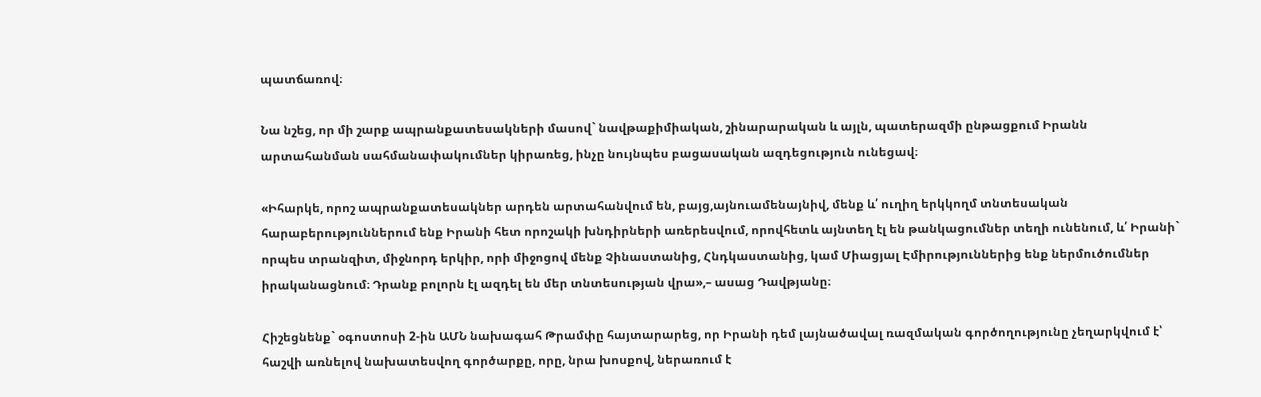պատճառով։

Նա նշեց, որ մի շարք ապրանքատեսակների մասով` նավթաքիմիական, շինարարական և այլն, պատերազմի ընթացքում Իրանն արտահանման սահմանափակումներ կիրառեց, ինչը նույնպես բացասական ազդեցություն ունեցավ։

«Իհարկե, որոշ ապրանքատեսակներ արդեն արտահանվում են, բայց,այնուամենայնիվ, մենք և՛ ուղիղ երկկողմ տնտեսական հարաբերություններում ենք Իրանի հետ որոշակի խնդիրների առերեսվում, որովհետև այնտեղ էլ են թանկացումներ տեղի ունենում, և՛ Իրանի` որպես տրանզիտ, միջնորդ երկիր, որի միջոցով մենք Չինաստանից, Հնդկաստանից, կամ Միացյալ Էմիրություններից ենք ներմուծումներ իրականացնում։ Դրանք բոլորն էլ ազդել են մեր տնտեսության վրա»,– ասաց Դավթյանը։

Հիշեցնենք` օգոստոսի 2-ին ԱՄՆ նախագահ Թրամփը հայտարարեց, որ Իրանի դեմ լայնածավալ ռազմական գործողությունը չեղարկվում է՝ հաշվի առնելով նախատեսվող գործարքը, որը, նրա խոսքով, ներառում է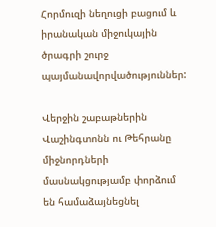Հորմուզի նեղուցի բացում և իրանական միջուկային ծրագրի շուրջ պայմանավորվածություններ:

Վերջին շաբաթներին Վաշինգտոնն ու Թեհրանը միջնորդների մասնակցությամբ փորձում են համաձայնեցնել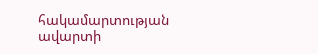հակամարտության ավարտի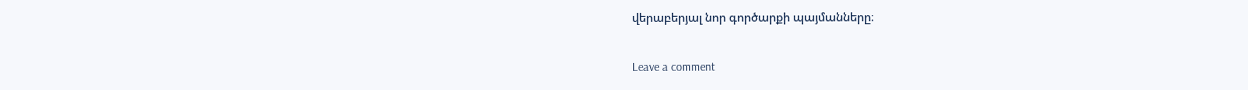վերաբերյալ նոր գործարքի պայմանները։

Leave a comment